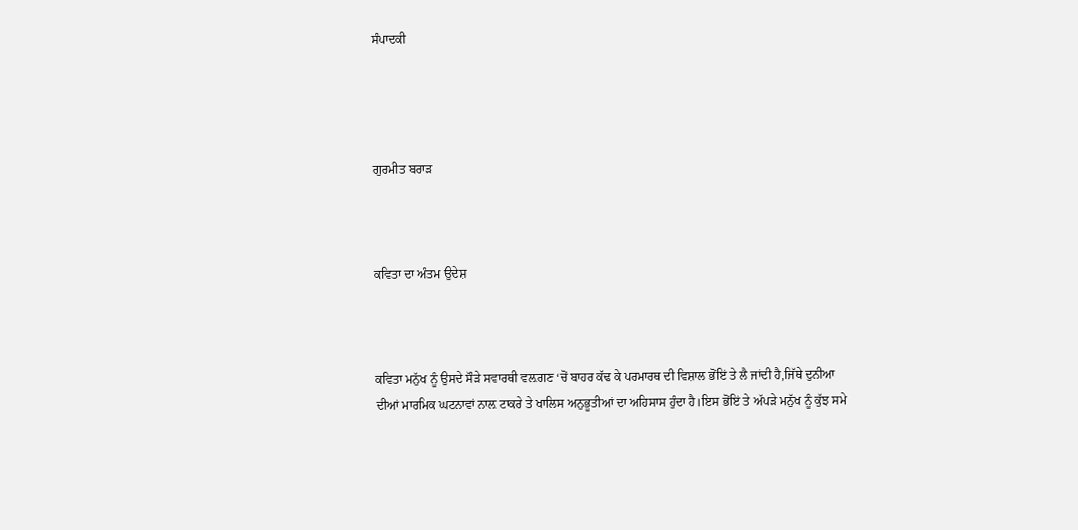ਸੰਪਾਦਕੀ




ਗੁਰਮੀਤ ਬਰਾੜ



ਕਵਿਤਾ ਦਾ ਅੰਤਮ ਉਦੇਸ਼



ਕਵਿਤਾ ਮਨੁੱਖ ਨੂੰ ਉਸਦੇ ਸੌੜੇ ਸਵਾਰਥੀ ਵਲ਼ਗਣ ‘ਚੋਂ ਬਾਹਰ ਕੱਢ ਕੇ ਪਰਮਾਰਥ ਦੀ ਵਿਸ਼ਾਲ ਭੋਂਇਂ ਤੇ ਲੈ ਜਾਂਦੀ ਹੈ,ਜਿੱਥੇ ਦੁਨੀਆ ਦੀਆਂ ਮਾਰਮਿਕ ਘਟਨਾਵਾਂ ਨਾਲ਼ ਟਾਕਰੇ ਤੇ ਖਾਲਿਸ ਅਨੁਭੂਤੀਆਂ ਦਾ ਅਹਿਸਾਸ ਹੁੰਦਾ ਹੈ।ਇਸ ਭੋਂਇਂ ਤੇ ਅੱਪੜੇ ਮਨੁੱਖ ਨੂੰ ਕੁੱਝ ਸਮੇ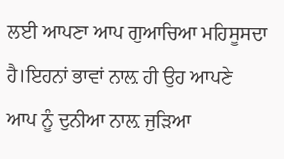ਲਈ ਆਪਣਾ ਆਪ ਗੁਆਚਿਆ ਮਹਿਸੂਸਦਾ ਹੈ।ਇਹਨਾਂ ਭਾਵਾਂ ਨਾਲ਼ ਹੀ ਉਹ ਆਪਣੇ ਆਪ ਨੂੰ ਦੁਨੀਆ ਨਾਲ਼ ਜੁੜਿਆ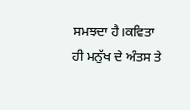ਸਮਝਦਾ ਹੈ।ਕਵਿਤਾ ਹੀ ਮਨੁੱਖ ਦੇ ਅੰਤਸ ਤੇ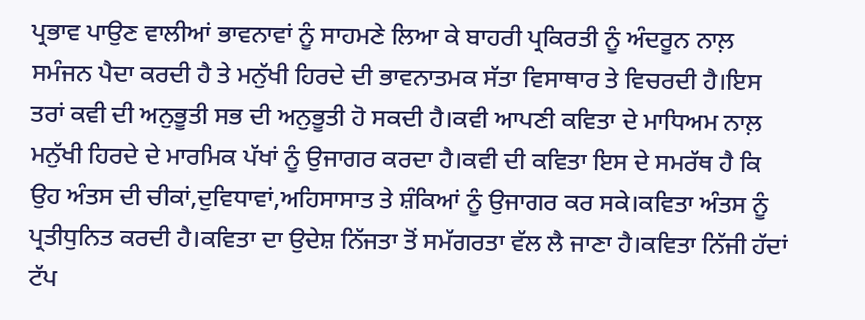ਪ੍ਰਭਾਵ ਪਾਉਣ ਵਾਲੀਆਂ ਭਾਵਨਾਵਾਂ ਨੂੰ ਸਾਹਮਣੇ ਲਿਆ ਕੇ ਬਾਹਰੀ ਪ੍ਰਕਿਰਤੀ ਨੂੰ ਅੰਦਰੂਨ ਨਾਲ਼ ਸਮੰਜਨ ਪੈਦਾ ਕਰਦੀ ਹੈ ਤੇ ਮਨੁੱਖੀ ਹਿਰਦੇ ਦੀ ਭਾਵਨਾਤਮਕ ਸੱਤਾ ਵਿਸਾਥਾਰ ਤੇ ਵਿਚਰਦੀ ਹੈ।ਇਸ ਤਰਾਂ ਕਵੀ ਦੀ ਅਨੁਭੂਤੀ ਸਭ ਦੀ ਅਨੁਭੂਤੀ ਹੋ ਸਕਦੀ ਹੈ।ਕਵੀ ਆਪਣੀ ਕਵਿਤਾ ਦੇ ਮਾਧਿਅਮ ਨਾਲ਼ ਮਨੁੱਖੀ ਹਿਰਦੇ ਦੇ ਮਾਰਮਿਕ ਪੱਖਾਂ ਨੂੰ ਉਜਾਗਰ ਕਰਦਾ ਹੈ।ਕਵੀ ਦੀ ਕਵਿਤਾ ਇਸ ਦੇ ਸਮਰੱਥ ਹੈ ਕਿ ਉਹ ਅੰਤਸ ਦੀ ਚੀਕਾਂ,ਦੁਵਿਧਾਵਾਂ,ਅਹਿਸਾਸਾਤ ਤੇ ਸ਼ੰਕਿਆਂ ਨੂੰ ਉਜਾਗਰ ਕਰ ਸਕੇ।ਕਵਿਤਾ ਅੰਤਸ ਨੂੰ ਪ੍ਰਤੀਧੁਨਿਤ ਕਰਦੀ ਹੈ।ਕਵਿਤਾ ਦਾ ਉਦੇਸ਼ ਨਿੱਜਤਾ ਤੋਂ ਸਮੱਗਰਤਾ ਵੱਲ ਲੈ ਜਾਣਾ ਹੈ।ਕਵਿਤਾ ਨਿੱਜੀ ਹੱਦਾਂ ਟੱਪ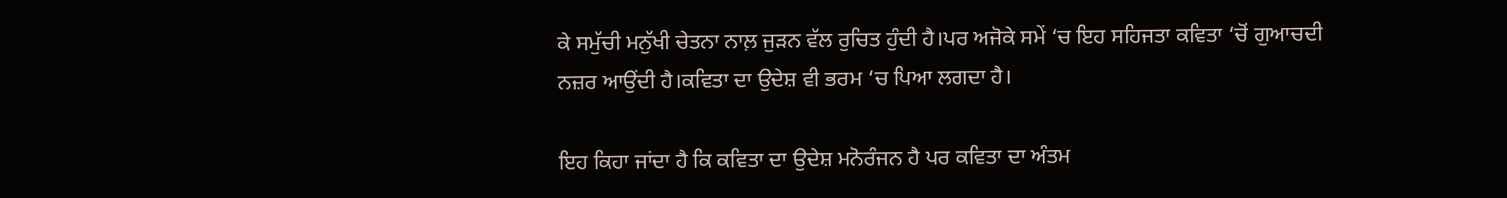ਕੇ ਸਮੁੱਚੀ ਮਨੁੱਖੀ ਚੇਤਨਾ ਨਾਲ਼ ਜੁੜਨ ਵੱਲ ਰੁਚਿਤ ਹੁੰਦੀ ਹੈ।ਪਰ ਅਜੋਕੇ ਸਮੇਂ ‘ਚ ਇਹ ਸਹਿਜਤਾ ਕਵਿਤਾ ‘ਚੋਂ ਗੁਆਚਦੀ ਨਜ਼ਰ ਆਉਂਦੀ ਹੈ।ਕਵਿਤਾ ਦਾ ਉਦੇਸ਼ ਵੀ ਭਰਮ ‘ਚ ਪਿਆ ਲਗਦਾ ਹੈ।

ਇਹ ਕਿਹਾ ਜਾਂਦਾ ਹੈ ਕਿ ਕਵਿਤਾ ਦਾ ਉਦੇਸ਼ ਮਨੋਰੰਜਨ ਹੈ ਪਰ ਕਵਿਤਾ ਦਾ ਅੰਤਮ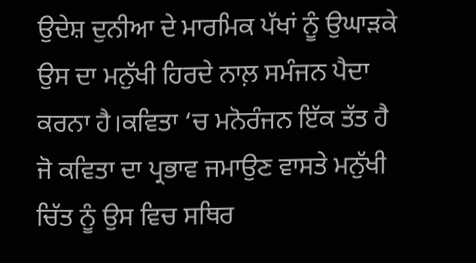ਉਦੇਸ਼ ਦੁਨੀਆ ਦੇ ਮਾਰਮਿਕ ਪੱਖਾਂ ਨੂੰ ਉਘਾੜਕੇ ਉਸ ਦਾ ਮਨੁੱਖੀ ਹਿਰਦੇ ਨਾਲ਼ ਸਮੰਜਨ ਪੈਦਾ ਕਰਨਾ ਹੈ।ਕਵਿਤਾ ‘ਚ ਮਨੋਰੰਜਨ ਇੱਕ ਤੱਤ ਹੈ ਜੋ ਕਵਿਤਾ ਦਾ ਪ੍ਰਭਾਵ ਜਮਾਉਣ ਵਾਸਤੇ ਮਨੁੱਖੀ ਚਿੱਤ ਨੂੰ ਉਸ ਵਿਚ ਸਥਿਰ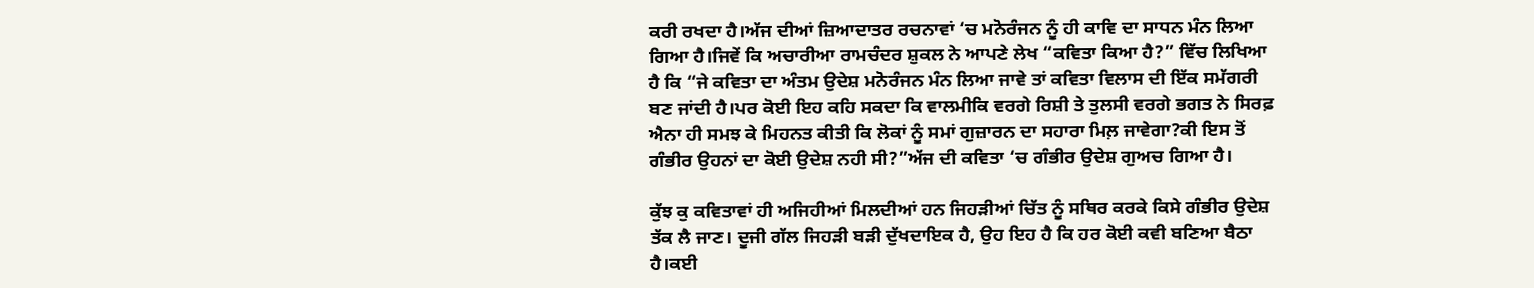ਕਰੀ ਰਖਦਾ ਹੈ।ਅੱਜ ਦੀਆਂ ਜ਼ਿਆਦਾਤਰ ਰਚਨਾਵਾਂ ‘ਚ ਮਨੋਰੰਜਨ ਨੂੰ ਹੀ ਕਾਵਿ ਦਾ ਸਾਧਨ ਮੰਨ ਲਿਆ ਗਿਆ ਹੈ।ਜਿਵੇਂ ਕਿ ਅਚਾਰੀਆ ਰਾਮਚੰਦਰ ਸ਼ੁਕਲ ਨੇ ਆਪਣੇ ਲੇਖ “ਕਵਿਤਾ ਕਿਆ ਹੈ?” ਵਿੱਚ ਲਿਖਿਆ ਹੈ ਕਿ “ਜੇ ਕਵਿਤਾ ਦਾ ਅੰਤਮ ਉਦੇਸ਼ ਮਨੋਰੰਜਨ ਮੰਨ ਲਿਆ ਜਾਵੇ ਤਾਂ ਕਵਿਤਾ ਵਿਲਾਸ ਦੀ ਇੱਕ ਸਮੱਗਰੀ ਬਣ ਜਾਂਦੀ ਹੈ।ਪਰ ਕੋਈ ਇਹ ਕਹਿ ਸਕਦਾ ਕਿ ਵਾਲਮੀਕਿ ਵਰਗੇ ਰਿਸ਼ੀ ਤੇ ਤੁਲਸੀ ਵਰਗੇ ਭਗਤ ਨੇ ਸਿਰਫ਼ ਐਨਾ ਹੀ ਸਮਝ ਕੇ ਮਿਹਨਤ ਕੀਤੀ ਕਿ ਲੋਕਾਂ ਨੂੰ ਸਮਾਂ ਗੁਜ਼ਾਰਨ ਦਾ ਸਹਾਰਾ ਮਿਲ਼ ਜਾਵੇਗਾ?ਕੀ ਇਸ ਤੋਂ ਗੰਭੀਰ ਉਹਨਾਂ ਦਾ ਕੋਈ ਉਦੇਸ਼ ਨਹੀ ਸੀ?”ਅੱਜ ਦੀ ਕਵਿਤਾ ‘ਚ ਗੰਭੀਰ ਉਦੇਸ਼ ਗੁਅਚ ਗਿਆ ਹੈ।

ਕੁੱਝ ਕੁ ਕਵਿਤਾਵਾਂ ਹੀ ਅਜਿਹੀਆਂ ਮਿਲਦੀਆਂ ਹਨ ਜਿਹੜੀਆਂ ਚਿੱਤ ਨੂੰ ਸਥਿਰ ਕਰਕੇ ਕਿਸੇ ਗੰਭੀਰ ਉਦੇਸ਼ ਤੱਕ ਲੈ ਜਾਣ। ਦੂਜੀ ਗੱਲ ਜਿਹੜੀ ਬੜੀ ਦੁੱਖਦਾਇਕ ਹੈ, ਉਹ ਇਹ ਹੈ ਕਿ ਹਰ ਕੋਈ ਕਵੀ ਬਣਿਆ ਬੈਠਾ ਹੈ।ਕਈ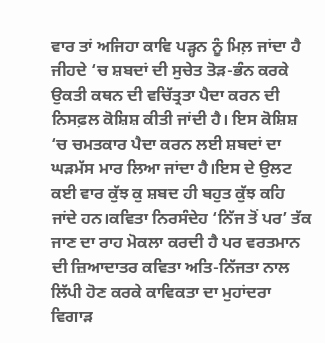ਵਾਰ ਤਾਂ ਅਜਿਹਾ ਕਾਵਿ ਪੜ੍ਹਨ ਨੂੰ ਮਿਲ਼ ਜਾਂਦਾ ਹੈ ਜੀਹਦੇ ‘ਚ ਸ਼ਬਦਾਂ ਦੀ ਸੁਚੇਤ ਤੋੜ-ਭੰਨ ਕਰਕੇ ਉਕਤੀ ਕਥਨ ਦੀ ਵਚਿੱਤ੍ਰਤਾ ਪੈਦਾ ਕਰਨ ਦੀ ਨਿਸਫ਼ਲ ਕੋਸ਼ਿਸ਼ ਕੀਤੀ ਜਾਂਦੀ ਹੈ। ਇਸ ਕੋਸ਼ਿਸ਼ ‘ਚ ਚਮਤਕਾਰ ਪੈਦਾ ਕਰਨ ਲਈ ਸ਼ਬਦਾਂ ਦਾ ਘੜਮੱਸ ਮਾਰ ਲਿਆ ਜਾਂਦਾ ਹੈ।ਇਸ ਦੇ ਉਲਟ ਕਈ ਵਾਰ ਕੁੱਝ ਕੁ ਸ਼ਬਦ ਹੀ ਬਹੁਤ ਕੁੱਝ ਕਹਿ ਜਾਂਦੇ ਹਨ।ਕਵਿਤਾ ਨਿਰਸੰਦੇਹ ‘ਨਿੱਜ ਤੋਂ ਪਰ’ ਤੱਕ ਜਾਣ ਦਾ ਰਾਹ ਮੋਕਲਾ ਕਰਦੀ ਹੈ ਪਰ ਵਰਤਮਾਨ ਦੀ ਜ਼ਿਆਦਾਤਰ ਕਵਿਤਾ ਅਤਿ-ਨਿੱਜਤਾ ਨਾਲ ਲਿੱਪੀ ਹੋਣ ਕਰਕੇ ਕਾਵਿਕਤਾ ਦਾ ਮੁਹਾਂਦਰਾ ਵਿਗਾੜ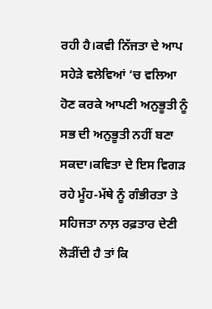ਰਹੀ ਹੈ।ਕਵੀ ਨਿੱਜਤਾ ਦੇ ਆਪ ਸਹੇੜੇ ਵਲੇਵਿਆਂ ‘ਚ ਵਲਿਆ ਹੋਣ ਕਰਕੇ ਆਪਣੀ ਅਨੁਭੂਤੀ ਨੂੰ ਸਭ ਦੀ ਅਨੁਭੂਤੀ ਨਹੀਂ ਬਣਾ ਸਕਦਾ।ਕਵਿਤਾ ਦੇ ਇਸ ਵਿਗੜ ਰਹੇ ਮੂੰਹ-ਮੱਥੇ ਨੂੰ ਗੰਭੀਰਤਾ ਤੇ ਸਹਿਜਤਾ ਨਾਲ਼ ਰਫ਼ਤਾਰ ਦੇਣੀ ਲੋੜੀਂਦੀ ਹੈ ਤਾਂ ਕਿ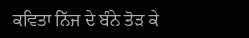ਕਵਿਤਾ ਨਿੱਜ ਦੇ ਬੰਨੇ ਤੋੜ ਕੇ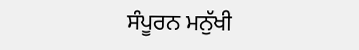ਸੰਪੂਰਨ ਮਨੁੱਖੀ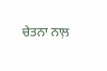ਚੇਤਨਾ ਨਾਲ਼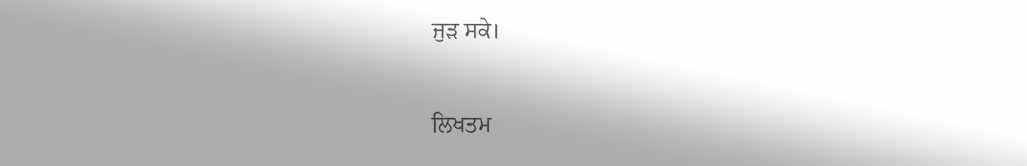ਜੁੜ ਸਕੇ।


ਲਿਖਤਮ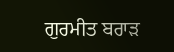ਗੁਰਮੀਤ ਬਰਾੜ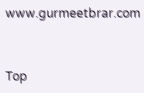www.gurmeetbrar.com


Top